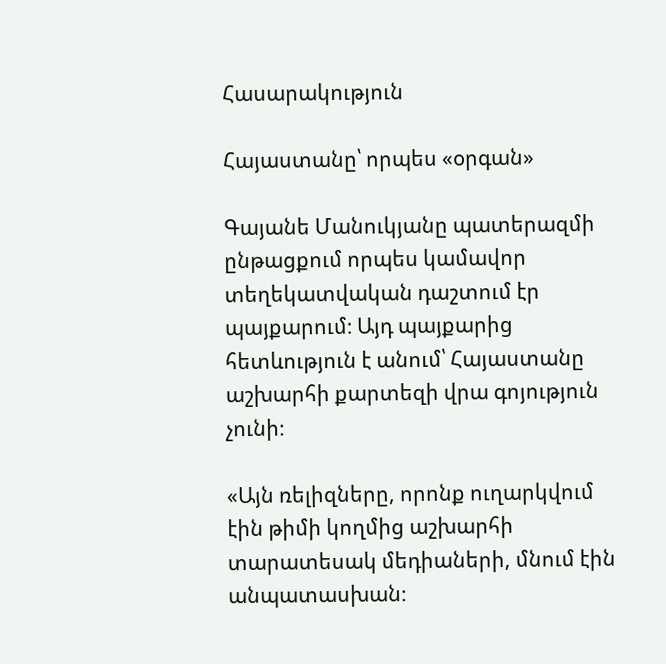Հասարակություն

Հայաստանը՝ որպես «օրգան»

Գայանե Մանուկյանը պատերազմի ընթացքում որպես կամավոր տեղեկատվական դաշտում էր պայքարում։ Այդ պայքարից հետևություն է անում՝ Հայաստանը աշխարհի քարտեզի վրա գոյություն չունի։

«Այն ռելիզները, որոնք ուղարկվում էին թիմի կողմից աշխարհի տարատեսակ մեդիաների, մնում էին անպատասխան։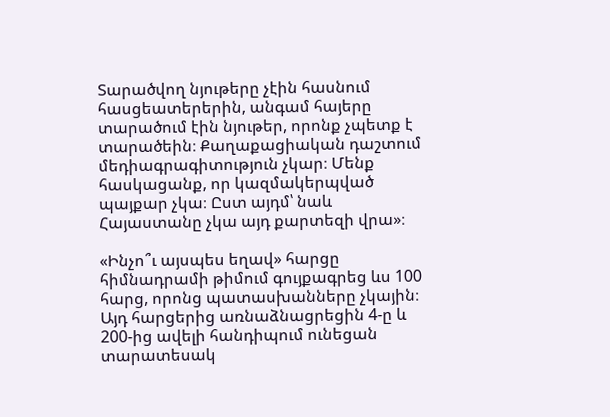Տարածվող նյութերը չէին հասնում հասցեատերերին, անգամ հայերը տարածում էին նյութեր, որոնք չպետք է տարածեին։ Քաղաքացիական դաշտում մեդիագրագիտություն չկար։ Մենք հասկացանք, որ կազմակերպված պայքար չկա։ Ըստ այդմ՝ նաև Հայաստանը չկա այդ քարտեզի վրա»։

«Ինչո՞ւ այսպես եղավ» հարցը հիմնադրամի թիմում գույքագրեց ևս 100 հարց, որոնց պատասխանները չկային։ Այդ հարցերից առնաձնացրեցին 4-ը և 200-ից ավելի հանդիպում ունեցան տարատեսակ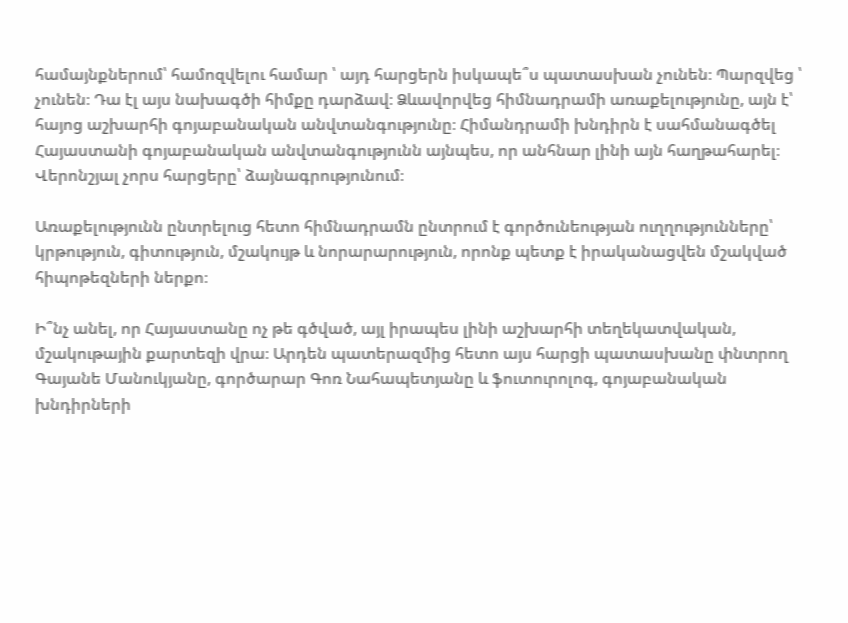համայնքներում՝ համոզվելու համար ՝ այդ հարցերն իսկապե՞ս պատասխան չունեն։ Պարզվեց ՝ չունեն։ Դա էլ այս նախագծի հիմքը դարձավ։ Ձևավորվեց հիմնադրամի առաքելությունը, այն է՝ հայոց աշխարհի գոյաբանական անվտանգությունը։ Հիմանդրամի խնդիրն է սահմանագծել Հայաստանի գոյաբանական անվտանգությունն այնպես, որ անհնար լինի այն հաղթահարել։ Վերոնշյալ չորս հարցերը՝ ձայնագրությունում։

Առաքելությունն ընտրելուց հետո հիմնադրամն ընտրում է գործունեության ուղղությունները՝ կրթություն, գիտություն, մշակույթ և նորարարություն, որոնք պետք է իրականացվեն մշակված հիպոթեզների ներքո։

Ի՞նչ անել, որ Հայաստանը ոչ թե գծված, այլ իրապես լինի աշխարհի տեղեկատվական, մշակութային քարտեզի վրա։ Արդեն պատերազմից հետո այս հարցի պատասխանը փնտրող Գայանե Մանուկյանը, գործարար Գոռ Նահապետյանը և ֆուտուրոլոգ, գոյաբանական խնդիրների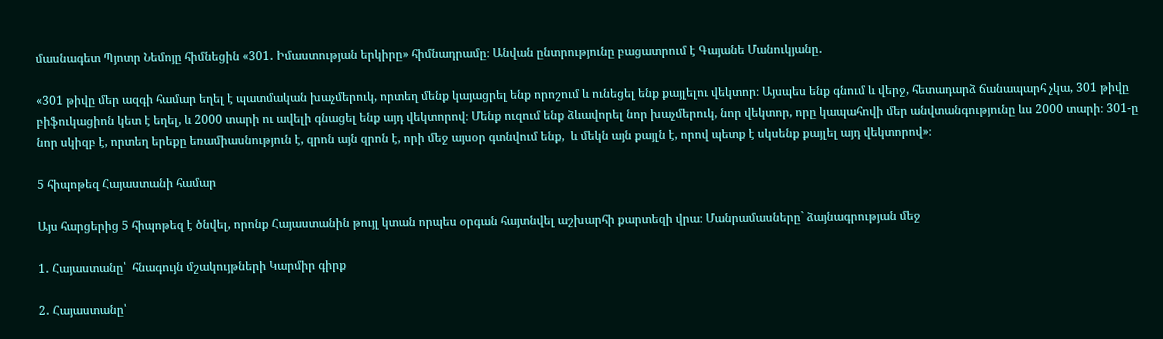մասնագետ Պյոտր Նեմոյը հիմնեցին «301․ Իմաստության երկիրը» հիմնադրամը։ Անվան ընտրությունը բացատրում է Գայանե Մանուկյանը․

«301 թիվը մեր ազգի համար եղել է պատմական խաչմերուկ, որտեղ մենք կայացրել ենք որոշում և ունեցել ենք քայլելու վեկտոր։ Այսպես ենք գնում և վերջ, հետադարձ ճանապարհ չկա, 301 թիվը բիֆուկացիոն կետ է եղել, և 2000 տարի ու ավելի գնացել ենք այդ վեկտորով։ Մենք ուզում ենք ձևավորել նոր խաչմերուկ, նոր վեկտոր, որը կապահովի մեր անվտանգությունը ևս 2000 տարի։ 301-ը նոր սկիզբ է, որտեղ երեքը եռամիասնություն է, զրոն այն զրոն է, որի մեջ այսօր գտնվում ենք,  և մեկն այն քայլն է, որով պետք է սկսենք քայլել այդ վեկտորով»։

5 հիպոթեզ Հայաստանի համար

Այս հարցերից 5 հիպոթեզ է ծնվել, որոնք Հայաստանին թույլ կտան որպես օրգան հայտնվել աշխարհի քարտեզի վրա։ Մանրամասները` ձայնագրության մեջ

1․ Հայաստանը՝  հնագույն մշակույթների Կարմիր գիրք

2․ Հայաստանը՝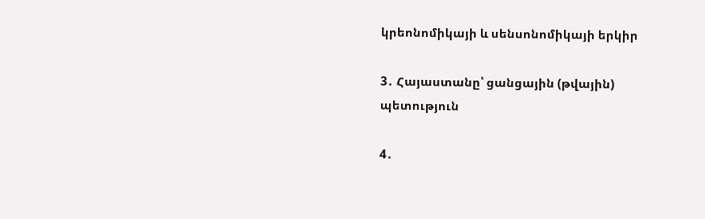կրեոնոմիկայի և սենսոնոմիկայի երկիր

3․ Հայաստանը՝ ցանցային (թվային) պետություն

4․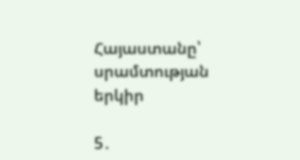Հայաստանը՝ սրամտության երկիր

5․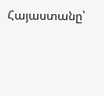Հայաստանը՝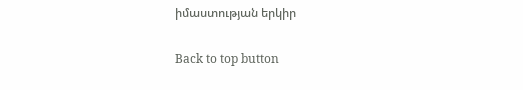իմաստության երկիր

Back to top button